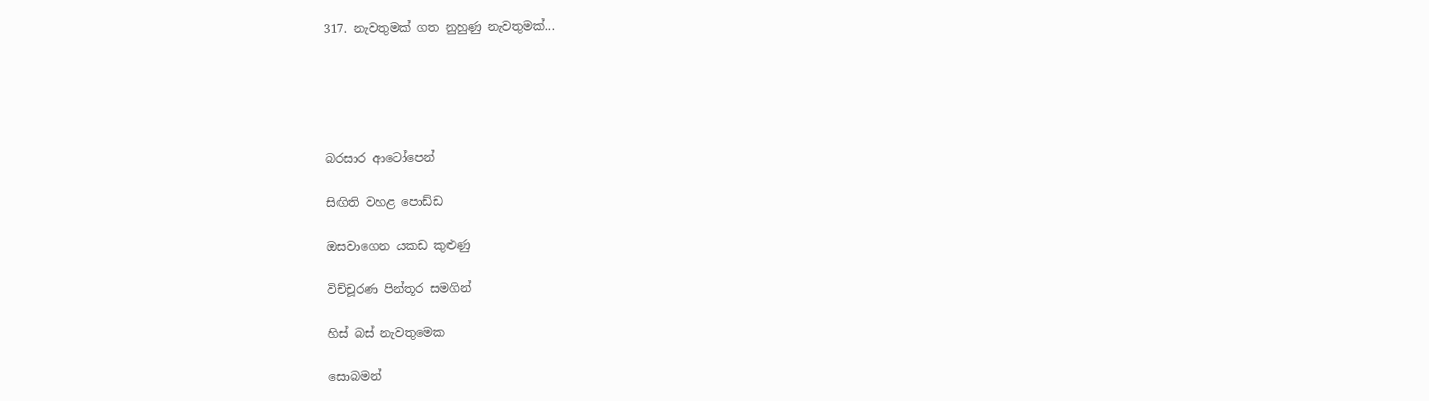317. නැවතුමක් ගත නුහුණු නැවතුමක්...





බරසාර ආටෝපෙන්

සිඟිති වහළ පොඩ්ඩ

ඔසවාගෙන යකඩ කුළුණු

විච්චූරණ පින්තූර සමගින්

හිස් බස් නැවතුමෙක

සොබමන්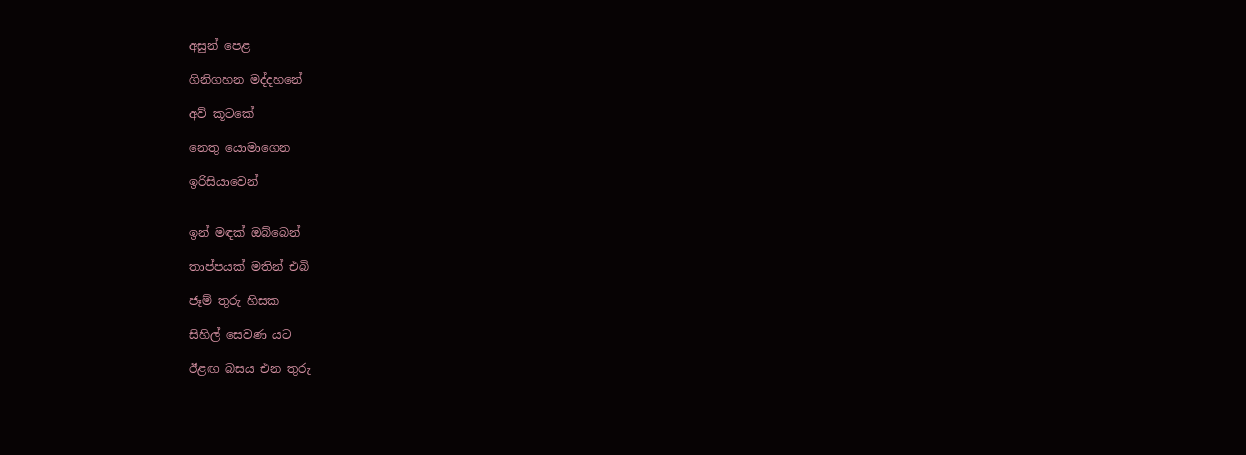අසුන් පෙළ

ගිනිගහන මද්දහනේ

අව් කූටකේ

නෙතු යොමාගෙන

ඉරිසියාවෙන්


ඉන් මඳක් ඔබ්බෙන්

තාප්පයක් මතින් එබි

ජෑම් තුරු හිසක

සිහිල් සෙවණ යට

ඊළඟ බසය එන තුරු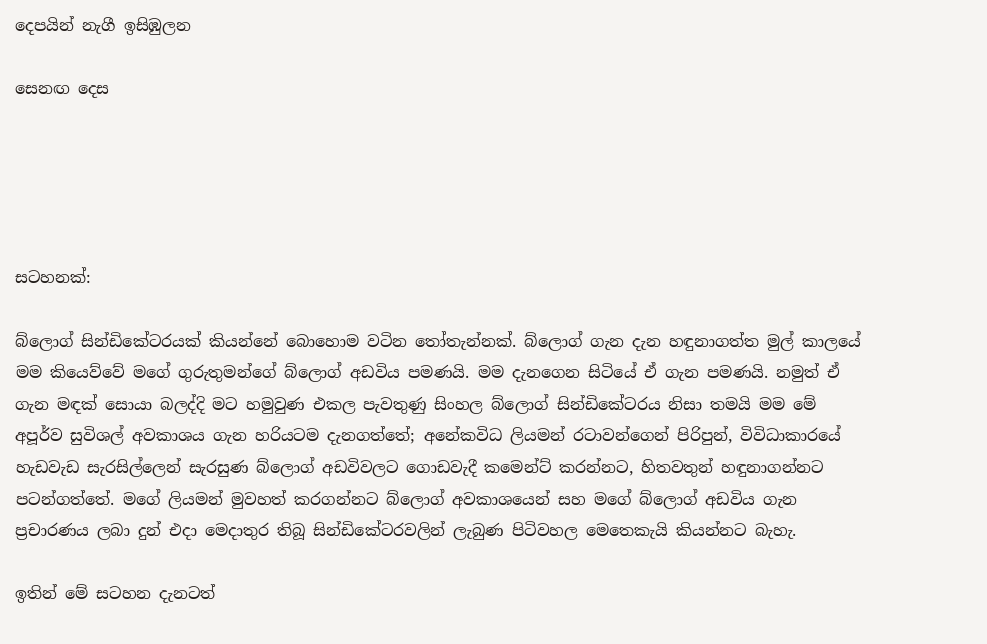දෙපයින් නැගී ඉසිඹුලන

සෙනඟ දෙස





සටහනක්:

බ්ලොග් සින්ඩිකේටරයක් කියන්නේ බොහොම වටින තෝතැන්නක්. බ්ලොග් ගැන දැන හඳුනාගත්ත මුල් කාලයේ මම කියෙව්වේ මගේ ගුරුතුමන්ගේ බ්ලොග් අඩවිය පමණයි. මම දැනගෙන සිටියේ ඒ ගැන පමණයි. නමුත් ඒ ගැන මඳක් සොයා බලද්දි මට හමුවුණ එකල පැවතුණු සිංහල බ්ලොග් සින්ඩිකේටරය නිසා තමයි මම මේ අපූර්ව සුවිශල් අවකාශය ගැන හරියටම දැනගත්තේ; අනේකවිධ ලියමන් රටාවන්ගෙන් පිරිපුන්, විවිධාකාරයේ හැඩවැඩ සැරසිල්ලෙන් සැරසුණ බ්ලොග් අඩවිවලට ගොඩවැදී කමෙන්ට් කරන්නට, හිතවතුන් හඳුනාගන්නට පටන්ගත්තේ. මගේ ලියමන් මුවහත් කරගන්නට බ්ලොග් අවකාශයෙන් සහ මගේ බ්ලොග් අඩවිය ගැන ප්‍රචාරණය ලබා දුන් එදා මෙදාතුර තිබූ සින්ඩිකේටරවලින් ලැබුණ පිටිවහල මෙතෙකැයි කියන්නට බැහැ.

ඉතින් මේ සටහන දැනටත්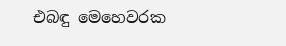එබඳු මෙහෙවරක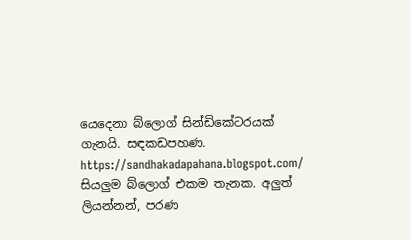යෙදෙනා බ්ලොග් සින්ඩිකේටරයක් ගැනයි. සඳකඩපහණ. https://sandhakadapahana.blogspot.com/ සියලුම බ්ලොග් එකම තැනක. අලුත් ලියන්නන්, පරණ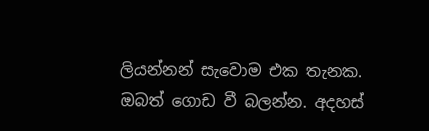ලියන්නන් සැවොම එක තැනක. ඔබත් ගොඩ වී බලන්න. අදහස්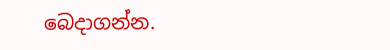බෙදාගන්න.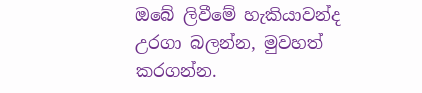ඔබේ ලිවීමේ හැකියාවන්ද උරගා බලන්න, මුවහත් කරගන්න.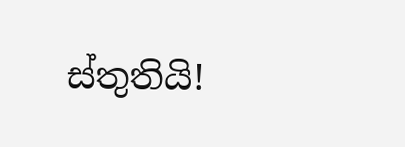ස්තුතියි!